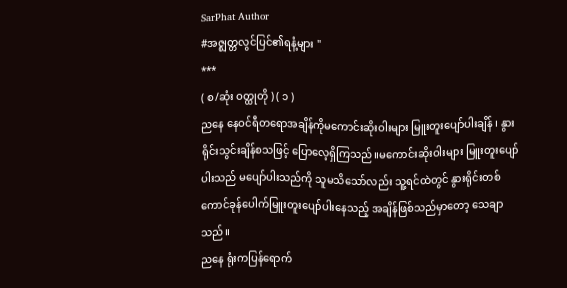SarPhat Author
#အဇ္ဈတ္တလွင်ပြင်၏ရနံ့များ "
***
( စ/ဆုံး ဝတ္ထုတို ) ( ၁ )
ညနေ နေဝင်ရီတရောအချိန်ကိုမကောင်းဆိုးဝါးများ မြူးတူးပျော်ပါးချိန် ၊ နွားရိုင်းသွင်းချိန်စသဖြင့် ပြောလေ့ရှိကြသည်။မကောင်းဆိုးဝါးများ မြူးတူးပျော်ပါးသည် မပျော်ပါးသည်ကို သူမသိသော်လည်း သူ့ရင်ထဲတွင် နွားရိုင်းတစ်ကောင်ခုန်ပေါက်မြူးတူးပျော်ပါးနေသည့် အချိန်ဖြစ်သည်မှာတော့ သေချာသည်။
ညနေ ရုံးကပြန်ရောက်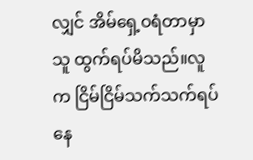လျှင် အိမ်ရှေ့ဝရံတာမှာ သူ ထွက်ရပ်မိသည်။လူက ငြိမ်ငြိမ်သက်သက်ရပ်နေ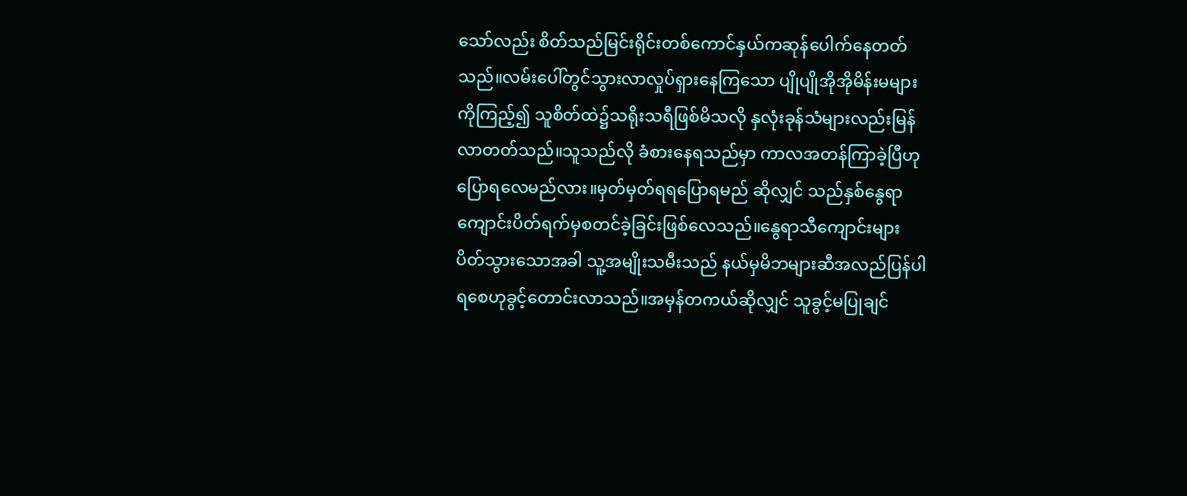သော်လည်း စိတ်သည်မြင်းရိုင်းတစ်ကောင်နှယ်ကဆုန်ပေါက်နေတတ်သည်။လမ်းပေါ်တွင်သွားလာလှုပ်ရှားနေကြသော ပျိုပျိုအိုအိုမိန်းမများကိုကြည့်၍ သူစိတ်ထဲ၌သရိုးသရီဖြစ်မိသလို နှလုံးခုန်သံများလည်းမြန်လာတတ်သည်။သူသည်လို ခံစားနေရသည်မှာ ကာလအတန်ကြာခဲ့ပြီဟု ပြောရလေမည်လား။မှတ်မှတ်ရရပြောရမည် ဆိုလျှင် သည်နှစ်နွေရာကျောင်းပိတ်ရက်မှစတင်ခဲ့ခြင်းဖြစ်လေသည်။နွေရာသီကျောင်းများ ပိတ်သွားသောအခါ သူ့အမျိုးသမီးသည် နယ်မှမိဘများဆီအလည်ပြန်ပါရစေဟုခွင့်တောင်းလာသည်။အမှန်တကယ်ဆိုလျှင် သူခွင့်မပြုချင်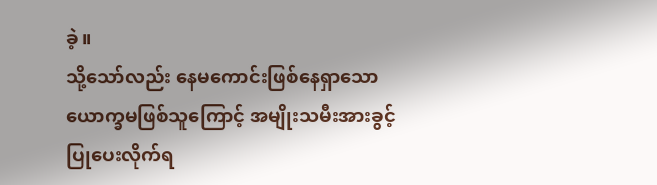ခဲ့။
သို့သော်လည်း နေမကောင်းဖြစ်နေရှာသောယောက္ခမဖြစ်သူကြောင့် အမျိုးသမီးအားခွင့်ပြုပေးလိုက်ရ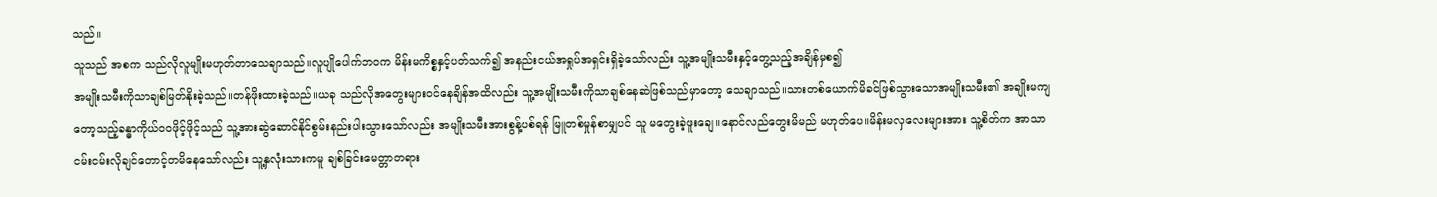သည်။
သူသည် အစက သည်လိုလူမျိုးမဟုတ်တာသေချာသည်။လူပျိုပေါက်ဘဝက မိန်းမကိစ္စနှင့်ပတ်သက်၍ အနည်းငယ်အရှုပ်အရှင်းရှိခဲ့သော်လည်း သူ့အမျိုးသမီးနှင့်တွေ့သည့်အချိန်မှစ၍
အမျိုးသမီးကိုသာချစ်မြတ်နိုးခဲ့သည်။တန်ဖိုးထားခဲ့သည်။ယခု သည်လိုအတွေးများဝင်နေချိန်အထိလည်း သူ့အမျိုးသမီးကိုသာချစ်နေဆဲဖြစ်သည်မှာတော့ သေချာသည်။သားတစ်ယောက်မိခင်ဖြစ်သွားသောအမျိုးသမီး၏ အချိုးမကျတော့သည့်ခန္ဓာကိုယ်ဝဝဖိုင့်ဖိုင့်သည် သူ့အားဆွဲဆောင်နိုင်စွမ်းနည်းပါးသွားသော်လည်း အမျိုးသမီးအားစွန့်ပစ်ရန် မြူတစ်မှုန်စာမျှပင် သူ မတွေးခဲ့ဖူးချေ။နောင်လည်တွေးမိမည် မဟုတ်ပေ။မိန်းမလှလေးများအား သူ့စိတ်က အာသာငမ်းငမ်းလိုချင်တောင့်တမိနေသော်လည်း သူ့နှလုံးသားကမူ ချစ်ခြင်းမေတ္တာတရား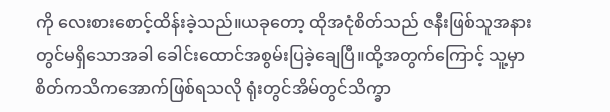ကို လေးစားစောင့်ထိန်းခဲ့သည်။ယခုတော့ ထိုအငုံစိတ်သည် ဇနီးဖြစ်သူအနားတွင်မရှိသောအခါ ခေါင်းထောင်အစွမ်းပြခဲ့ချေပြီ။ထို့အတွက်ကြောင့် သူ့မှာစိတ်ကသိကအောက်ဖြစ်ရသလို ရုံးတွင်အိမ်တွင်သိက္ခာ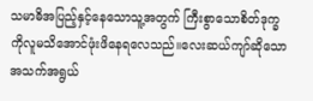သမာဓိအပြည့်နှင့်နေသောသူ့အတွက် ကြီးစွာသောစိတ်ဒုက္ခကိုလူမသိအောင်ဖုံးဖိနေရလေသည်။လေးဆယ်ကျာ်ဆိုသောအသက်အရွယ်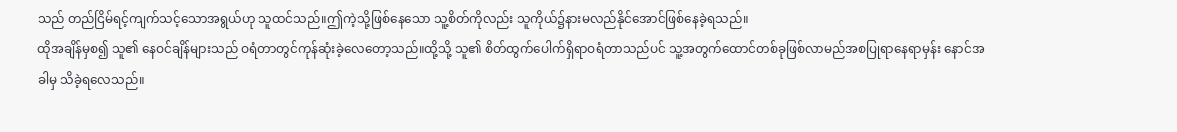သည် တည်ငြိမ်ရင့်ကျက်သင့်သောအရွယ်ဟု သူထင်သည်။ဤကဲ့သို့ဖြစ်နေသော သူ့စိတ်ကိုလည်း သူကိုယ်၌နားမလည်နိုင်အောင်ဖြစ်နေခဲ့ရသည်။
ထိုအချိန်မှစ၍ သူ၏ နေဝင်ချိန်များသည် ဝရံတာတွင်ကုန်ဆုံးခဲ့လေတော့သည်။ထို့သို့ သူ၏ စိတ်ထွက်ပေါက်ရှိရာဝရံတာသည်ပင် သူ့အတွက်ထောင်တစ်ခုဖြစ်လာမည်အစပြုရာနေရာမှန်း နောင်အခါမှ သိခဲ့ရလေသည်။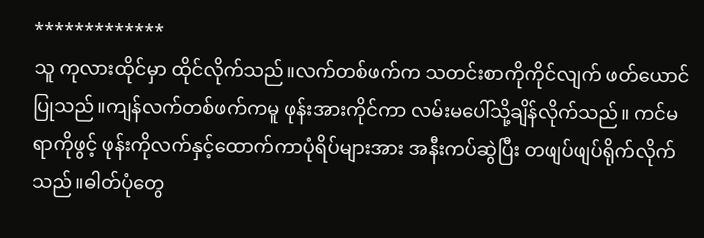*************
သူ ကုလားထိုင်မှာ ထိုင်လိုက်သည်။လက်တစ်ဖက်က သတင်းစာကိုကိုင်လျက် ဖတ်ယောင်ပြုသည်။ကျန်လက်တစ်ဖက်ကမူ ဖုန်းအားကိုင်ကာ လမ်းမပေါ်သို့ချိန်လိုက်သည်။ ကင်မရာကိုဖွင့် ဖုန်းကိုလက်နှင့်ထောက်ကာပုံရိပ်များအား အနီးကပ်ဆွဲပြီး တဖျပ်ဖျပ်ရိုက်လိုက်သည်။ဓါတ်ပုံတွေ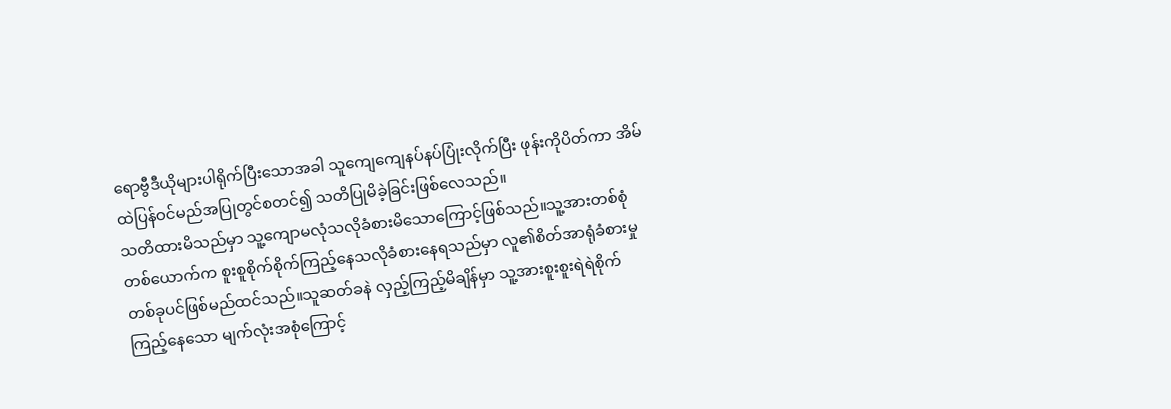ရောဗွီဒီယိုများပါရိုက်ပြီးသောအခါ သူကျေကျေနပ်နပ်ပြုံးလိုက်ပြီး ဖုန်းကိုပိတ်ကာ အိမ်ထဲပြန်ဝင်မည်အပြုတွင်စတင်၍ သတိပြုမိခဲ့ခြင်းဖြစ်လေသည်။
သတိထားမိသည်မှာ သူ့ကျောမလုံသလိုခံစားမိသောကြောင့်ဖြစ်သည်။သူ့အားတစ်စုံတစ်ယောက်က စူးစူစိုက်စိုက်ကြည့်နေသလိုခံစားနေရသည်မှာ လူ၏စိတ်အာရုံခံစားမှုတစ်ခုပင်ဖြစ်မည်ထင်သည်။သူဆတ်ခနဲ လှည့်ကြည့်မိချိန်မှာ သူ့အားစူးစူးရဲရဲစိုက်ကြည့်နေသော မျက်လုံးအစုံကြောင့်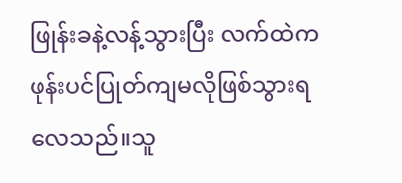ဖြုန်းခနဲ့လန့်သွားပြီး လက်ထဲကဖုန်းပင်ပြုတ်ကျမလိုဖြစ်သွားရလေသည်။သူ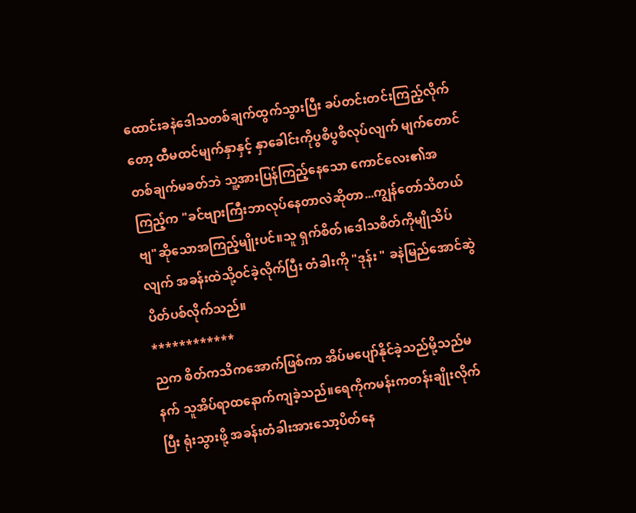ထောင်းခနဲဒေါသတစ်ချက်ထွက်သွားပြီး ခပ်တင်းတင်းကြည့်လိုက်တော့ ထီမထင်မျက်နှာနှင့် နှာခေါင်းကိုပွစိပွစိလုပ်လျက် မျက်တောင်တစ်ချက်မခတ်ဘဲ သူ့အားပြန်ကြည့်နေသော ကောင်လေး၏အကြည့်က "ခင်ဗျားကြီးဘာလုပ်နေတာလဲဆိုတာ...ကျွန်တော်သိတယ်ဗျ"ဆိုသောအကြည့်မျိုးပင်။သူ ရှက်စိတ်၊ဒေါသစိတ်ကိုမျိုသိပ်လျက် အခန်းထဲသို့ဝင်ခဲ့လိုက်ပြီး တံခါးကို "ဒုန်း " ခနဲမြည်အောင်ဆွဲပိတ်ပစ်လိုက်သည်။
************
ညက စိတ်ကသိကအောက်ဖြစ်ကာ အိပ်မပျော်နိုင်ခဲ့သည်မို့သည်မနက် သူအိပ်ရာထနောက်ကျခဲ့သည်။ရေကိုကမန်းကတန်းချိုးလိုက်ပြီး ရုံးသွားဖို့ အခန်းတံခါးအားသော့ပိတ်နေ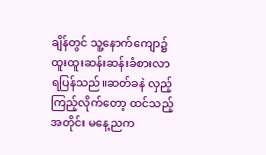ချိန်တွင် သူ့နောက်ကျော၌ ထူးထူးဆန်းဆန်းခံစားလာရပြန်သည်။ဆတ်ခနဲ လှည့်ကြည့်လိုက်တော့ ထင်သည့်အတိုင်း မနေ့ညက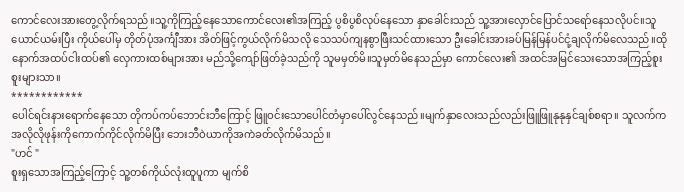ကောင်လေးအားတွေ့လိုက်ရသည်။သူ့ကိုကြည့်နေသောကောင်လေး၏အကြည့် ပွစိပွစိလုပ်နေသော နှာခေါင်းသည် သူ့အားလှောင်ပြောင်သရော်နေသလိုပင်။သူယောင်ယမ်းပြီး ကိုယ်ပေါ်မှ တိုတ်ပုံအင်္ကျီအား အိတ်ဖြင့်ကွယ်လိုက်မိသလို သေသပ်ကျနစွာဖြီးသင်ထားသော ဦးခေါင်းအားခပ်မြန်မြန်ပင်ငုံ့ချလိုက်မိလေသည်။ထိုနောက်အထပ်ငါးထပ်၏ လှေကားထစ်များအား မည်သို့ကျော်ဖြတ်ခဲ့သည်ကို သူမမှတ်မိ။သူမှတ်မိနေသည်မှာ ကောင်လေး၏ အထင်အမြင်သေးသောအကြည့်စူးစူးများသာ။
************
ပေါင်ရင်းနားရောက်နေသော တိုကပ်ကပ်ဘောင်းဘီကြောင့် ဖြူဝင်းသောပေါင်တံမှာပေါ်လွင်နေသည်။မျက်နှာလေးသည်လည်းဖြူဖြူနုနုနှင်ချစ်စရာ။ သူလက်ကအလိုလိုဖုန်းကိုကောက်ကိုင်လိုက်မိပြီး ဘေးဘီဝဲယာကိုအကဲခတ်လိုက်မိသည်။
"ဟင် "
စူးရှသောအကြည့်ကြောင့် သူ့တစ်ကိုယ်လုံးထူပူကာ မျက်စိ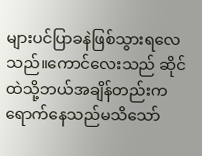များပင်ပြာခနဲဖြစ်သွားရလေသည်။ကောင်လေးသည် ဆိုင်ထဲသို့ဘယ်အချိန်တည်းကရောက်နေသည်မသိသော်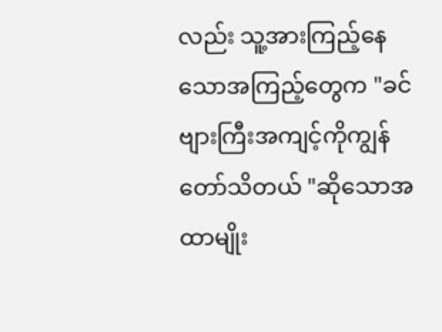လည်း သူ့အားကြည့်နေသောအကြည့်တွေက "ခင်ဗျားကြီးအကျင့်ကိုကျွန်တော်သိတယ် "ဆိုသောအထာမျိုး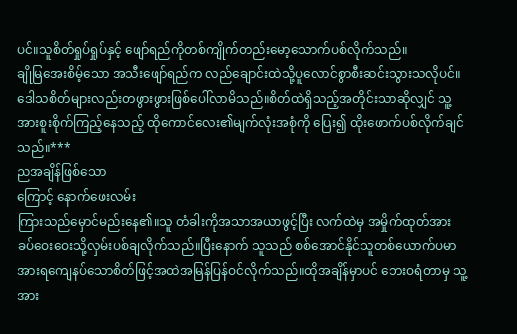ပင်။သူစိတ်ရှုပ်ရှုပ်နှင့် ဖျော်ရည်ကိုတစ်ကျိုက်တည်းမော့သောက်ပစ်လိုက်သည်။
ချိုမြအေးစိမ့်သော အသီးဖျော်ရည်က လည်ချောင်းထဲသို့ပူလောင်စွာစီးဆင်းသွားသလိုပင်။ဒေါသစိတ်များလည်းတဖွားဖွားဖြစ်ပေါ်လာမိသည်။စိတ်ထဲရှိသည့်အတိုင်းသာဆိုလျှင် သူ့အားစူးစိုက်ကြည့်နေသည့် ထိုကောင်လေး၏မျက်လုံးအစုံကို ပြေး၍ ထိုးဖောက်ပစ်လိုက်ချင်သည်။***
ညအချိန်ဖြစ်သော
ကြောင့် နောက်ဖေးလမ်း
ကြားသည်မှောင်မည်းနေ၏။သူ တံခါးကိုအသာအယာဖွင့်ပြီး လက်ထဲမှ အမှိုက်ထုတ်အားခပ်ဝေးဝေးသို့လှမ်းပစ်ချလိုက်သည်။ပြီးနောက် သူသည် စစ်အောင်နိုင်သူတစ်ယောက်ပမာ အားရကျေနပ်သောစိတ်ဖြင့်အထဲအမြန်ပြန်ဝင်လိုက်သည်။ထိုအချိန်မှာပင် ဘေးဝရံတာမှ သူ့အား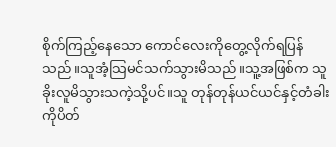စိုက်ကြည့်နေသော ကောင်လေးကိုတွေ့လိုက်ရပြန်သည်။သူအံ့သြမင်သက်သွားမိသည်။သူ့အဖြစ်က သူခိုးလူမိသွားသကဲ့သို့ပင်။သူ တုန်တုန်ယင်ယင်နှင့်တံခါးကိုပိတ်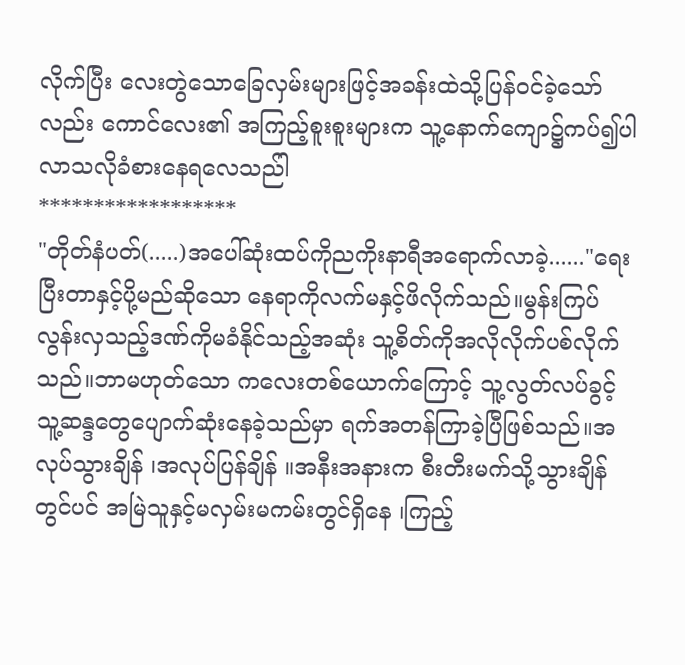လိုက်ပြီး လေးတွဲသောခြေလှမ်းများဖြင့်အခန်းထဲသို့ပြန်ဝင်ခဲ့သော်လည်း ကောင်လေး၏ အကြည့်စူးစူးများက သူ့နောက်ကျော၌ကပ်၍ပါလာသလိုခံစားနေရလေသည်ါ
******************
"တိုတ်နံပတ်(.....)အပေါ်ဆုံးထပ်ကိုညကိုးနာရီအရောက်လာခဲ့......"ရေးပြီးတာနှင့်ပို့မည်ဆိုသော နေရာကိုလက်မနှင့်ဖိလိုက်သည်။မွန်းကြပ်လွန်းလှသည့်ဒဏ်ကိုမခံနိုင်သည့်အဆုံး သူ့စိတ်ကိုအလိုလိုက်ပစ်လိုက်သည်။ဘာမဟုတ်သော ကလေးတစ်ယောက်ကြောင့် သူ့လွတ်လပ်ခွင့် သူ့ဆန္ဒတွေပျောက်ဆုံးနေခဲ့သည်မှာ ရက်အတန်ကြာခဲ့ပြီဖြစ်သည်။အလုပ်သွားချိန် ၊အလုပ်ပြန်ချိန် ။အနီးအနားက စီးတီးမက်သို့သွားချိန်တွင်ပင် အမြဲသူနှင့်မလှမ်းမကမ်းတွင်ရှိနေ ၊ကြည့်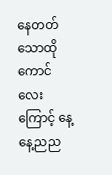နေတတ်သောထိုကောင်လေးကြောင့် နေ့နေ့ညည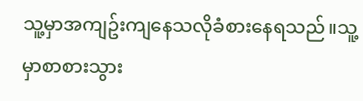သူ့မှာအကျဥ်းကျနေသလိုခံစားနေရသည်။သူ့မှာစာစားသွား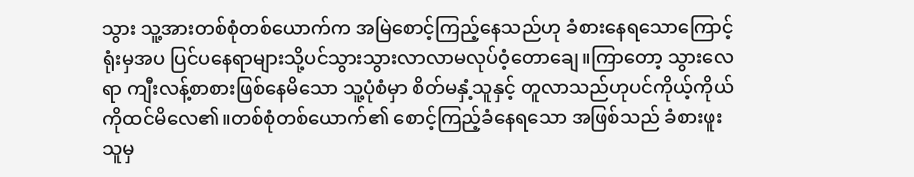သွား သူ့အားတစ်စုံတစ်ယောက်က အမြဲစောင့်ကြည့်နေသည်ဟု ခံစားနေရသောကြောင့် ရုံးမှအပ ပြင်ပနေရာများသို့ပင်သွားသွားလာလာမလုပ်ဝံ့တောချေ။ကြာတော့ သွားလေရာ ကျီးလန့်စာစားဖြစ်နေမိသော သူ့ပုံစံမှာ စိတ်မနှံ့သူနှင့် တူလာသည်ဟုပင်ကိုယ့်ကိုယ်ကိုထင်မိလေ၏။တစ်စုံတစ်ယောက်၏ စောင့်ကြည့်ခံနေရသော အဖြစ်သည် ခံစားဖူးသူမှ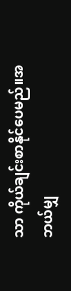သာ ကိုယ်ချင်းစာနိုင်ပေမည်။အဘယ်မျှ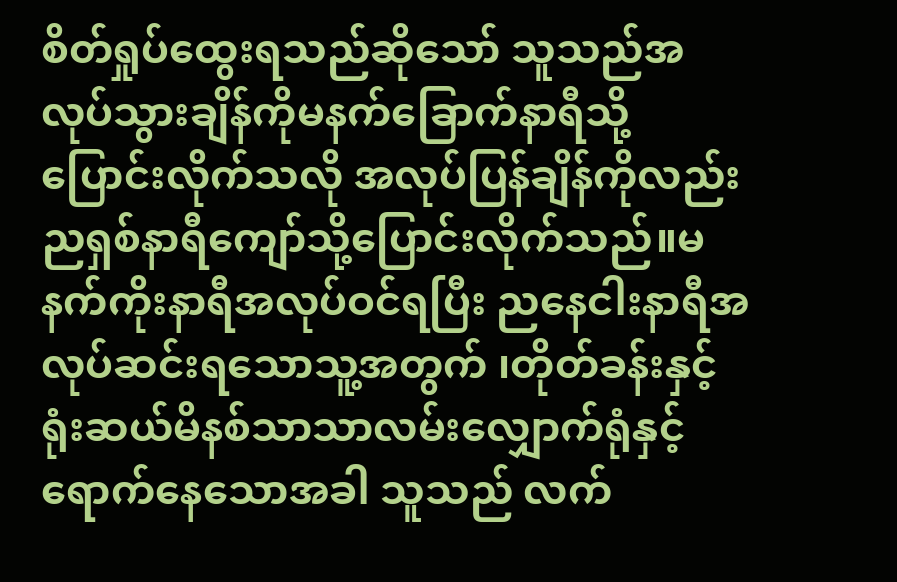စိတ်ရှုပ်ထွေးရသည်ဆိုသော် သူသည်အလုပ်သွားချိန်ကိုမနက်ခြောက်နာရီသို့ပြောင်းလိုက်သလို အလုပ်ပြန်ချိန်ကိုလည်းညရှစ်နာရီကျော်သို့ပြောင်းလိုက်သည်။မနက်ကိုးနာရီအလုပ်ဝင်ရပြီး ညနေငါးနာရီအလုပ်ဆင်းရသောသူ့အတွက် ၊တိုတ်ခန်းနှင့်ရုံးဆယ်မိနစ်သာသာလမ်းလျှောက်ရုံနှင့်ရောက်နေသောအခါ သူသည် လက်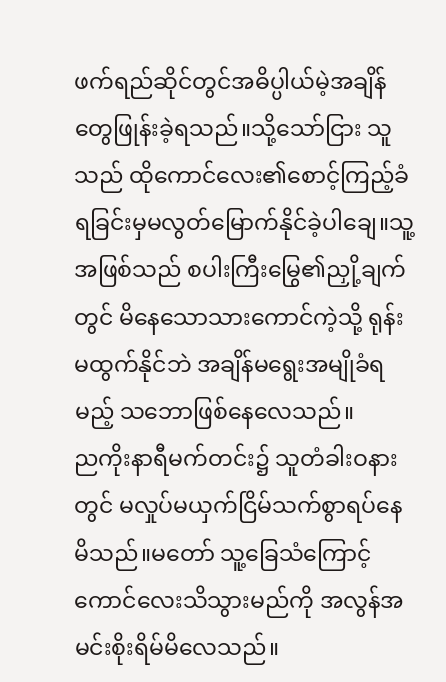ဖက်ရည်ဆိုင်တွင်အဓိပ္ပါယ်မဲ့အချိန်တွေဖြုန်းခဲ့ရသည်။သို့သော်ငြား သူသည် ထိုကောင်လေး၏စောင့်ကြည့်ခံရခြင်းမှမလွတ်မြောက်နိုင်ခဲ့ပါချေ။သူ့အဖြစ်သည် စပါးကြီးမြွေ၏ညှို့ချက်တွင် မိနေသောသားကောင်ကဲ့သို့ ရုန်းမထွက်နိုင်ဘဲ အချိန်မရွေးအမျိုခံရမည့် သဘောဖြစ်နေလေသည်။
ညကိုးနာရီမက်တင်း၌ သူတံခါးဝနားတွင် မလှုပ်မယှက်ငြိမ်သက်စွာရပ်နေမိသည်။မတော် သူ့ခြေသံကြောင့် ကောင်လေးသိသွားမည်ကို အလွန်အမင်းစိုးရိမ်မိလေသည်။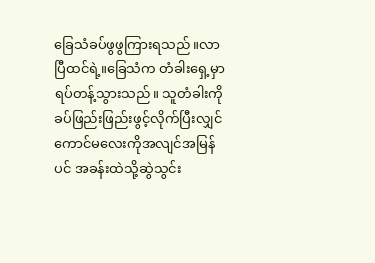ခြေသံခပ်ဖွဖွကြားရသည်။လာပြီထင်ရဲ့။ခြေသံက တံခါးရှေ့မှာရပ်တန့်သွားသည်။ သူတံခါးကို ခပ်ဖြည်းဖြည်းဖွင့်လိုက်ပြီးလျှင်ကောင်မလေးကိုအလျင်အမြန်ပင် အခန်းထဲသို့ဆွဲသွင်း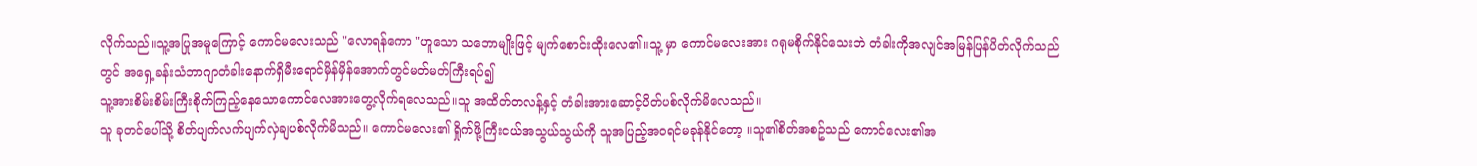လိုက်သည်။သူ့အပြုအမူကြောင့် ကောင်မလေးသည် "လောရန်ကော "ဟူသော သဘောမျိုးဖြင့် မျက်စောင်းထိုးလေ၏။သူ့ မှာ ကောင်မလေးအား ဂရုမစိုက်နိုင်သေးဘဲ တံခါးကိုအလျင်အမြန်ပြန်ပိတ်လိုက်သည်တွင် အရှေ့ခန်းသံဘာဂျာတံခါးနောက်ရှိမီးရောင်မှိန်မှိန်အောက်တွင်မတ်မတ်ကြီးရပ်၍
သူ့အားစိမ်းစိမ်းကြီးစိုက်ကြည့်နေသောကောင်လေအားတွေ့လိုက်ရလေသည်။သူ အထိတ်တလန့်နှင့် တံခါးအားဆောင့်ပိတ်ပစ်လိုက်မိလေသည်။
သူ ခုတင်ပေါ်သို့ စိတ်ပျက်လက်ပျက်လှဲချပစ်လိုက်မိသည်။ ကောင်မလေး၏ ရှိုက်ဖို့ကြီးငယ်အသွယ်သွယ်ကို သူအပြည့်အဝရင်မခုန်နိုင်တော့ ။သူ၏စိတ်အစဥ်သည် ကောင်လေး၏အ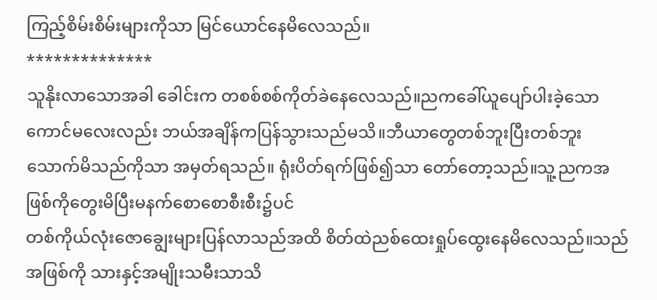ကြည့်စိမ်းစိမ်းများကိုသာ မြင်ယောင်နေမိလေသည်။
**************
သူနိုးလာသောအခါ ခေါင်းက တစစ်စစ်ကိုတ်ခဲနေလေသည်။ညကခေါ်ယူပျော်ပါးခဲ့သော ကောင်မလေးလည်း ဘယ်အချိန်ကပြန်သွားသည်မသိ။ဘီယာတွေတစ်ဘူးပြီးတစ်ဘူးသောက်မိသည်ကိုသာ အမှတ်ရသည်။ ရုံးပိတ်ရက်ဖြစ်၍သာ တော်တော့သည်။သူ့ညကအဖြစ်ကိုတွေးမိပြီးမနက်စောစောစီးစီး၌ပင်
တစ်ကိုယ်လုံးဇောချွေးများပြန်လာသည်အထိ စိတ်ထဲညစ်ထေးရှုပ်ထွေးနေမိလေသည်။သည်အဖြစ်ကို သားနှင့်အမျိုးသမီးသာသိ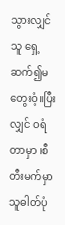သွားလျှင် သူ ရှေ့ဆက်၍မတွေးဝံ့။ပြီးလျှင် ဝရံတာမှာ ၊စီတီးမက်မှာ သူဓါတ်ပုံ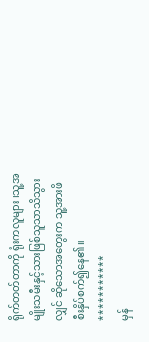ရိုက်တတ်တာကို ရုံးကလူများ ၊သူ့အမျိုးသမီးနှင့်သားဖြစ်သူသာသိသွားလျှင် ဆိုသောအတွေးက သူ့အားဖိစီးနှိပ်စက်၍နေ၏။
***********
မှန်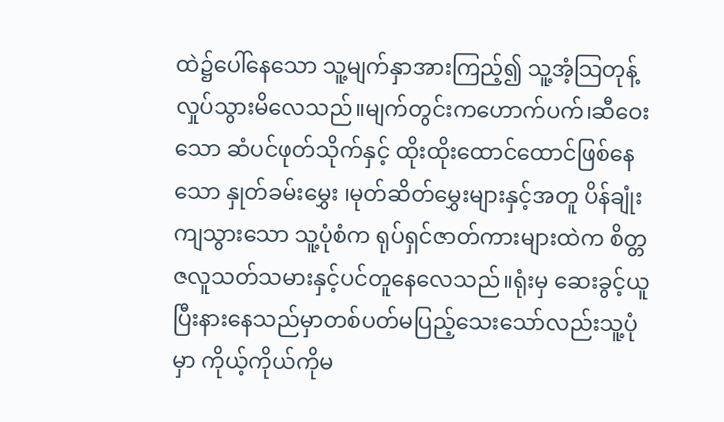ထဲ၌ပေါ်နေသော သူ့မျက်နှာအားကြည့်၍ သူ့အံ့သြတုန့်လှုပ်သွားမိလေသည်။မျက်တွင်းကဟောက်ပက်၊ဆီဝေးသော ဆံပင်ဖုတ်သိုက်နှင့် ထိုးထိုးထောင်ထောင်ဖြစ်နေသော နှုတ်ခမ်းမွှေး ၊မုတ်ဆိတ်မွှေးများနှင့်အတူ ပိန်ချုံးကျသွားသော သူ့ပုံစံက ရုပ်ရှင်ဇာတ်ကားများထဲက စိတ္တဇလူသတ်သမားနှင့်ပင်တူနေလေသည်။ရုံးမှ ဆေးခွင့်ယူပြီးနားနေသည်မှာတစ်ပတ်မပြည့်သေးသော်လည်းသူ့ပုံမှာ ကိုယ့်ကိုယ်ကိုမ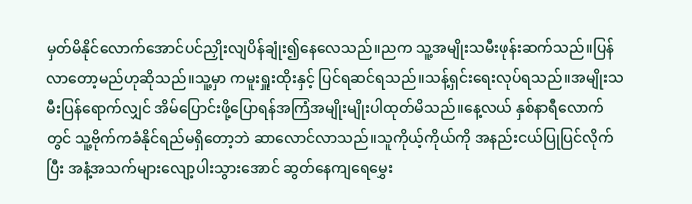မှတ်မိနိုင်လောက်အောင်ပင်ညှိုးလျပိန်ချုံး၍နေလေသည်။ညက သူ့အမျိုးသမီးဖုန်းဆက်သည်။ပြန်လာတော့မည်ဟုဆိုသည်။သူ့မှာ ကမူးရှူးထိုးနှင့် ပြင်ရဆင်ရသည်။သန့်ရှင်းရေးလုပ်ရသည်။အမျိုးသမီးပြန်ရောက်လျှင် အိမ်ပြောင်းဖို့ပြောရန်အကြံအမျိုးမျိုးပါထုတ်မိသည်။နေ့လယ် နှစ်နာရီလောက်တွင် သူ့ဗိုက်ကခံနိုင်ရည်မရှိတော့ဘဲ ဆာလောင်လာသည်။သူကိုယ့်ကိုယ်ကို အနည်းငယ်ပြုပြင်လိုက်ပြီး အနံ့အသက်များလျော့ပါးသွားအောင် ဆွတ်နေကျရေမွှေး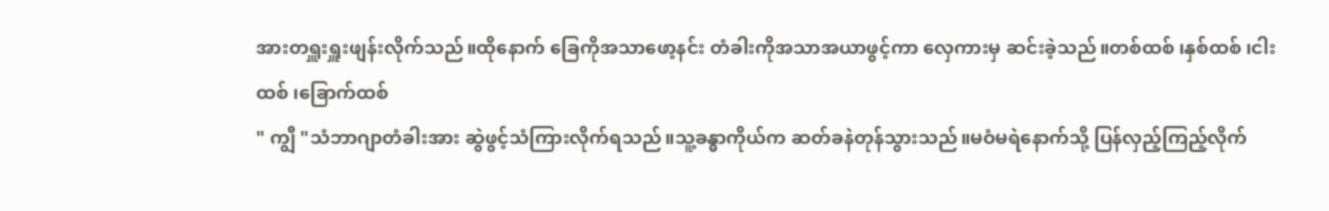အားတရှူးရှူးဖျန်းလိုက်သည်။ထိုနောက် ခြေကိုအသာဖော့နင်း တံခါးကိုအသာအယာဖွင့်ကာ လှေကားမှ ဆင်းခဲ့သည်။တစ်ထစ် ၊နှစ်ထစ် ၊ငါးထစ် ၊ခြောက်ထစ်
" ကျွီ "သံဘာဂျာတံခါးအား ဆွဲဖွင့်သံကြားလိုက်ရသည်။သူ့ခန္ဓာကိုယ်က ဆတ်ခနဲတုန်သွားသည်။မဝံမရဲနောက်သို့ ပြန်လှည့်ကြည့်လိုက်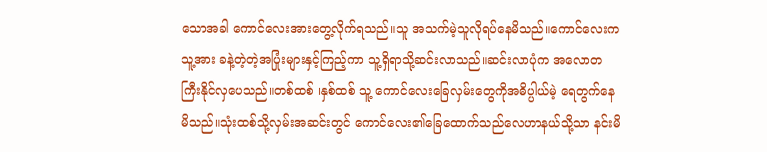သောအခါ ကောင်လေးအားတွေ့လိုက်ရသည်။သူ အသက်မဲ့သူလိုရပ်နေမိသည်။ကောင်လေးက သူ့အား ခနဲ့တဲ့တဲ့အပြုံးများနှင့်ကြည့်ကာ သူ့ရှိရာသို့ဆင်းလာသည်။ဆင်းလာပုံက အလောတကြီးနိုင်လှပေသည်။တစ်ထစ် ၊နှစ်ထစ် သူ့ ကောင်လေးခြေလှမ်းတွေကိုအဓိပ္ပါယ်မဲ့ ရေတွက်နေမိသည်။သုံးထစ်သို့လှမ်းအဆင်းတွင် ကောင်လေး၏ခြေထောက်သည်လေဟာနယ်သို့သာ နင်းမိ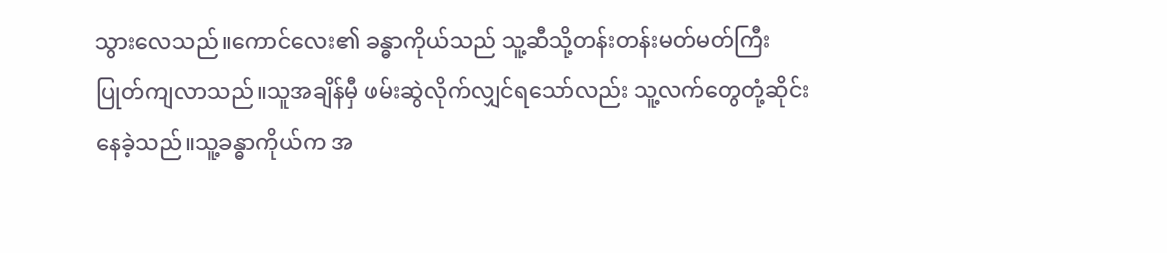သွားလေသည်။ကောင်လေး၏ ခန္ဓာကိုယ်သည် သူ့ဆီသို့တန်းတန်းမတ်မတ်ကြီးပြုတ်ကျလာသည်။သူအချိန်မှီ ဖမ်းဆွဲလိုက်လျှင်ရသော်လည်း သူ့လက်တွေတုံ့ဆိုင်းနေခဲ့သည်။သူ့ခန္ဓာကိုယ်က အ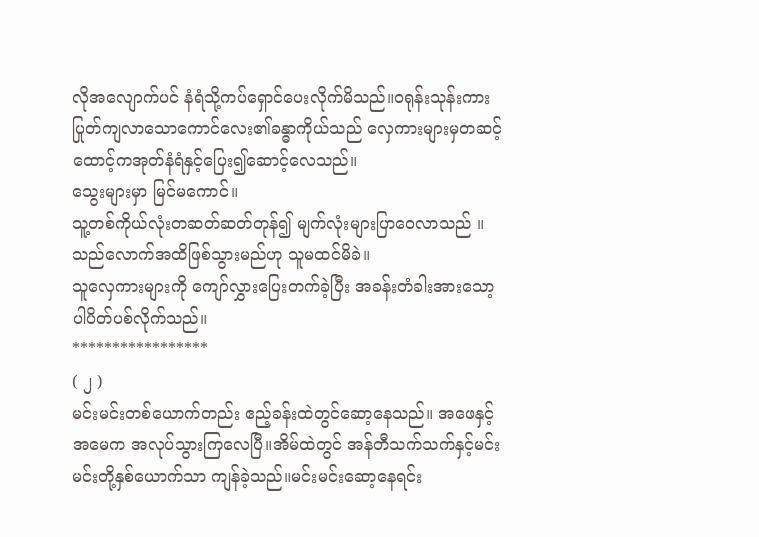လိုအလျောက်ပင် နံရံသို့ကပ်ရှောင်ပေးလိုက်မိသည်။ဝရုန်းသုန်းကားပြုတ်ကျလာသောကောင်လေး၏ခန္ဓာကိုယ်သည် လှေကားများမှတဆင့် ထောင့်ကအုတ်နံရံနှင့်ပြေး၍ဆောင့်လေသည်။
သွေးများမှာ မြင်မကောင်။
သူ့တစ်ကိုယ်လုံးတဆတ်ဆတ်တုန်၍ မျက်လုံးများပြာဝေလာသည် ။သည်လောက်အထိဖြစ်သွားမည်ဟု သူမထင်မိခဲ။
သူလှေကားများကို ကျော်လွှားပြေးတက်ခဲ့ပြီး အခန်းတံခါးအားသော့ပါပိတ်ပစ်လိုက်သည်။
*****************
( ၂ )
မင်းမင်းတစ်ယောက်တည်း ဧည့်ခန်းထဲတွင်ဆော့နေသည်။ အဖေနှင့်အမေက အလုပ်သွားကြလေပြီ။အိမ်ထဲတွင် အန်တီသက်သက်နှင့်မင်းမင်းတို့နှစ်ယောက်သာ ကျန်ခဲ့သည်။မင်းမင်းဆော့နေရင်း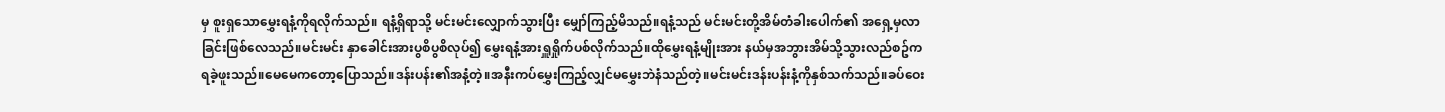မှ စူးရှသောမွှေးရနံ့ကိုရလိုက်သည်။ ရနံ့ရှိရာသို့ မင်းမင်းလျှောက်သွားပြီး မျှော်ကြည့်မိသည်။ရနံ့သည် မင်းမင်းတို့အိမ်တံခါးပေါက်၏ အရှေ့မှလာခြင်းဖြစ်လေသည်။မင်းမင်း နှာခေါင်းအားပွစိပွစိလုပ်၍ မွှေးရနံ့အားရှူရှိုက်ပစ်လိုက်သည်။ထိုမွှေးရနံ့မျိုးအား နယ်မှအဘွားအိမ်သို့သွားလည်စဥ်ကရခဲ့ဖူးသည်။မေမေကတော့ပြောသည်။ဒန်းပန်း၏အနံ့တဲ့။အနီးကပ်မွှေးကြည့်လျှင်မမွှေးဘဲနံသည်တဲ့။မင်းမင်းဒန်းပန်းနံ့ကိုနှစ်သက်သည်။ခပ်ဝေး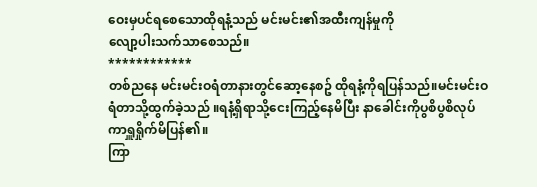ဝေးမှပင်ရစေသောထိုရနံ့သည် မင်းမင်း၏အထီးကျန်မှုကို
လျော့ပါးသက်သာစေသည်။
************
တစ်ညနေ မင်းမင်းဝရံတာနားတွင်ဆော့နေစဥ် ထိုရနံ့ကိုရပြန်သည်။မင်းမင်းဝရံတာသို့ထွက်ခဲ့သည် ။ရနံ့ရှိရာသို့ငေးကြည့်နေမိပြီး နာခေါင်းကိုပွစိပွစိလုပ်ကာရှူရှိုက်မိပြန်၏။
ကြာ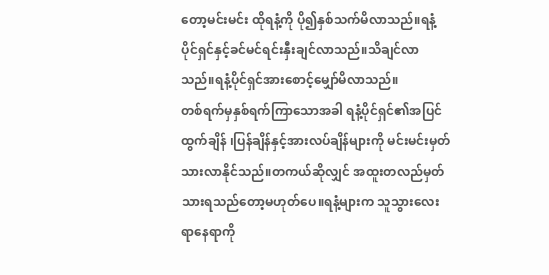တော့မင်းမင်း ထိုရနံ့ကို ပို၍နှစ်သက်မိလာသည်။ရနံ့ပိုင်ရှင်နှင့်ခင်မင်ရင်းနှီးချင်လာသည်။သိချင်လာသည်။ရနံ့ပိုင်ရှင်အားစောင့်မျှော်မိလာသည်။
တစ်ရက်မှနှစ်ရက်ကြာသောအခါ ရနံ့ပိုင်ရှင်၏အပြင်ထွက်ချိန် ၊ပြန်ချိန်နှင့်အားလပ်ချိန်များကို မင်းမင်းမှတ်သားလာနိုင်သည်။တကယ်ဆိုလျှင် အထူးတလည်မှတ်သားရသည်တော့မဟုတ်ပေ။ရနံ့များက သူသွားလေးရာနေရာကို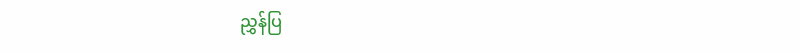ညွှန်ပြ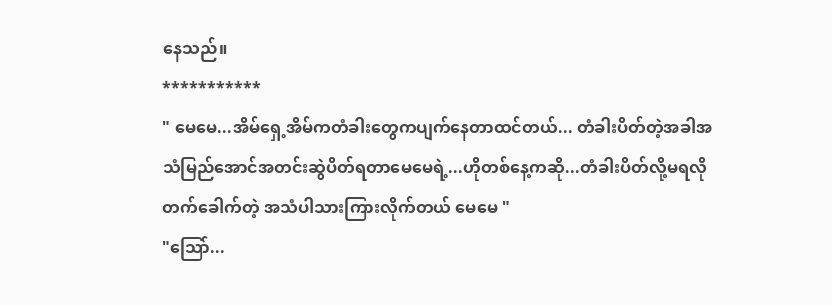နေသည်။
***********
" မေမေ...အိမ်ရှေ့အိမ်ကတံခါးတွေကပျက်နေတာထင်တယ်... တံခါးပိတ်တဲ့အခါအသံမြည်အောင်အတင်းဆွဲပိတ်ရတာမေမေရဲ့...ဟိုတစ်နေ့ကဆို...တံခါးပိတ်လို့မရလို တက်ခေါက်တဲ့ အသံပါသားကြားလိုက်တယ် မေမေ "
"သြော်...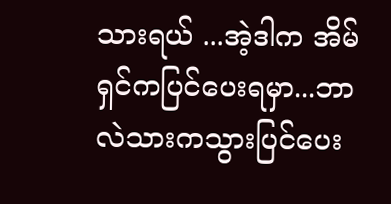သားရယ် ...အဲ့ဒါက အိမ်ရှင်ကပြင်ပေးရမှာ...ဘာလဲသားကသွားပြင်ပေး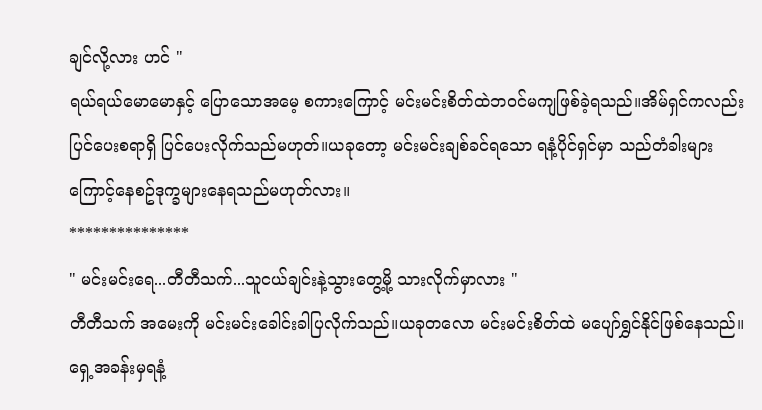ချင်လို့လား ဟင် "
ရယ်ရယ်မောမောနှင့် ပြောသောအမေ့ စကားကြောင့် မင်းမင်းစိတ်ထဲဘဝင်မကျဖြစ်ခဲ့ရသည်။အိမ်ရှင်ကလည်း ပြင်ပေးစရာရှိ ပြင်ပေးလိုက်သည်မဟုတ်။ယခုတော့ မင်းမင်းချစ်ခင်ရသော ရနံ့ပိုင်ရှင်မှာ သည်တံခါးများကြောင့်နေစဥ်ဒုက္ခများနေရသည်မဟုတ်လား။
***************
" မင်းမင်းရေ...တီတီသက်...သူငယ်ချင်းနဲ့သွားတွေ့မို့ သားလိုက်မှာလား "
တီတီသက် အမေးကို မင်းမင်းခေါင်းခါပြလိုက်သည်။ယခုတလော မင်းမင်းစိတ်ထဲ မပျော်ရွှင်နိုင်ဖြစ်နေသည်။ ရှေ့အခန်းမှရနံ့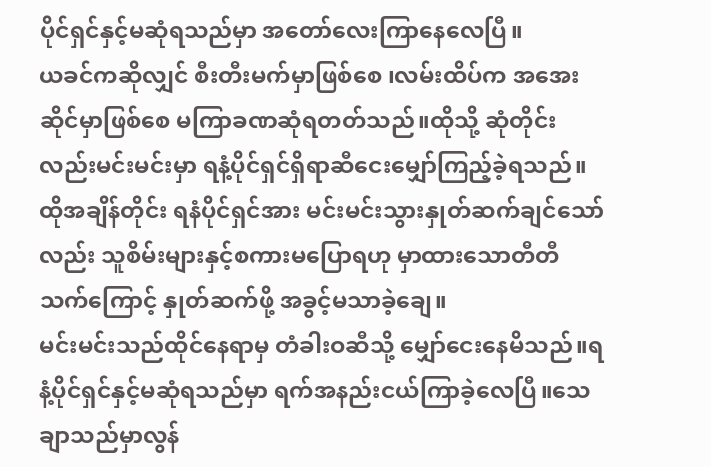ပိုင်ရှင်နှင့်မဆုံရသည်မှာ အတော်လေးကြာနေလေပြီ။
ယခင်ကဆိုလျှင် စီးတီးမက်မှာဖြစ်စေ ၊လမ်းထိပ်က အအေးဆိုင်မှာဖြစ်စေ မကြာခဏဆုံရတတ်သည်။ထိုသို့ ဆုံတိုင်းလည်းမင်းမင်းမှာ ရနံ့ပိုင်ရှင်ရှိရာဆီငေးမျှော်ကြည့်ခဲ့ရသည်။ထိုအချိန်တိုင်း ရနံပိုင်ရှင်အား မင်းမင်းသွားနှုတ်ဆက်ချင်သော်လည်း သူစိမ်းများနှင့်စကားမပြောရဟု မှာထားသောတီတီသက်ကြောင့် နှုတ်ဆက်ဖို့ အခွင့်မသာခဲ့ချေ။
မင်းမင်းသည်ထိုင်နေရာမှ တံခါးဝဆီသို့ မျှော်ငေးနေမိသည်။ရနံ့ပိုင်ရှင်နှင့်မဆုံရသည်မှာ ရက်အနည်းငယ်ကြာခဲ့လေပြီ။သေချာသည်မှာလွန်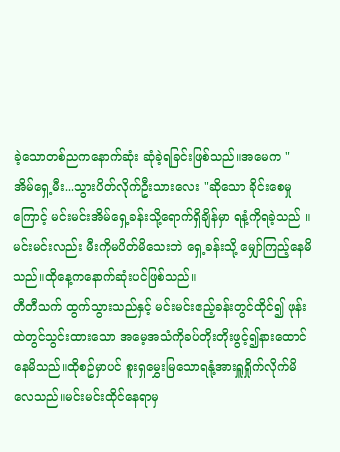ခဲ့သောတစ်ညကနောက်ဆုံး ဆုံခဲ့ရခြင်းဖြစ်သည်။အမေက " အိမ်ရှေ့မီး...သွားပိတ်လိုက်ဦးသားလေး "ဆိုသော ခိုင်းစေမှုကြောင့် မင်းမင်းအိမ်ရှေ့ခန်းသို့ရောက်ရှိချိန်မှာ ရနံ့ကိုရခဲ့သည် ။မင်းမင်းလည်း မီးကိုမပိတ်မိသေးဘဲ ရှေ့ခန်းသို့ မျှော်ကြည့်နေမိသည်။ထိုနေ့ကနောက်ဆုံးပင်ဖြစ်သည်။
တီတီသက် ထွက်သွားသည်နှင့် မင်းမင်းဧည့်ခန်းတွင်ထိုင်၍ ဖုန်းထဲတွင်သွင်းထားသော အမေ့အသံကိုခပ်တိုးတိုးဖွင့်၍နားထောင်နေမိသည်။ထိုစဥ်မှာပင် စူးရှမွှေးမြသောရနုံ့အားရှူရှိုက်လိုက်မိလေသည်။မင်းမင်းထိုင်နေရာမှ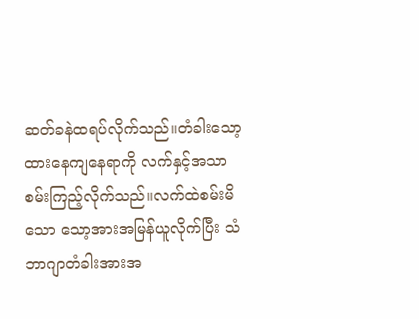ဆတ်ခနဲထရပ်လိုက်သည်။တံခါးသော့ထားနေကျနေရာကို လက်နှင့်အသာစမ်းကြည့်လိုက်သည်။လက်ထဲစမ်းမိသော သော့အားအမြန်ယူလိုက်ပြီး သံဘာဂျာတံခါးအားအ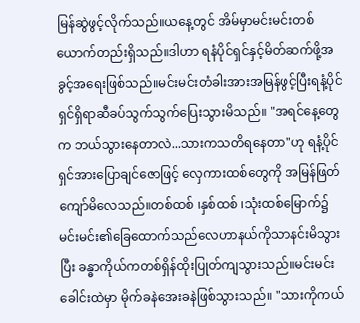မြန်ဆွဲဖွင့်လိုက်သည်။ယနေ့တွင် အိမ်မှာမင်းမင်းတစ်ယောက်တည်းရှိသည်။ဒါဟာ ရနံပိုင်ရှင်နှင့်မိတ်ဆက်ဖို့အခွင့်အရေးဖြစ်သည်။မင်းမင်းတံခါးအားအမြန်ဖွင့်ပြီးရနံ့ပိုင်ရှင်ရှိရာဆီခပ်သွက်သွက်ပြေးသွားမိသည်။ "အရင်နေ့တွေက ဘယ်သွားနေတာလဲ...သားကသတိရနေတာ"ဟု ရနံ့ပိုင်ရှင်အားပြောချင်ဇောဖြင့် လှေကားထစ်တွေကို အမြန်ဖြတ်ကျော်မိလေသည်။တစ်ထစ် ၊နှစ်ထစ် ၊သုံးထစ်မြောက်၌ မင်းမင်း၏ခြေထောက်သည်လေဟာနယ်ကိုသာနင်းမိသွားပြီး ခန္ဓာကိုယ်ကတစ်ရှိန်ထိုးပြုတ်ကျသွားသည်။မင်းမင်းခေါင်းထဲမှာ မိုက်ခနဲအေးခနဲဖြစ်သွားသည်။ "သားကိုကယ်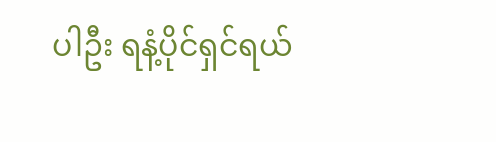ပါဦး ရနံ့ပိုင်ရှင်ရယ်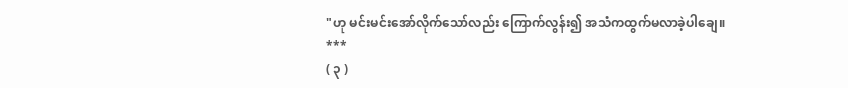"ဟု မင်းမင်းအော်လိုက်သော်လည်း ကြောက်လွန်း၍ အသံကထွက်မလာခဲ့ပါချေ။
***
( ၃ )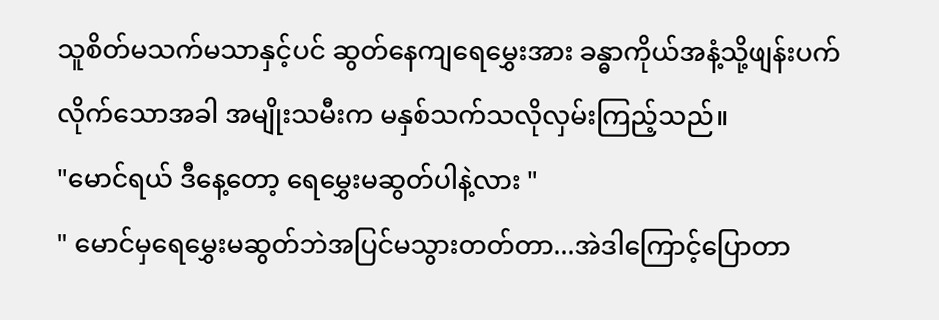သူစိတ်မသက်မသာနှင့်ပင် ဆွတ်နေကျရေမွှေးအား ခန္ဓာကိုယ်အနံ့သို့ဖျန်းပက်လိုက်သောအခါ အမျိုးသမီးက မနှစ်သက်သလိုလှမ်းကြည့်သည်။
"မောင်ရယ် ဒီနေ့တော့ ရေမွှေးမဆွတ်ပါနဲ့လား "
" မောင်မှရေမွှေးမဆွတ်ဘဲအပြင်မသွားတတ်တာ...အဲဒါကြောင့်ပြောတာ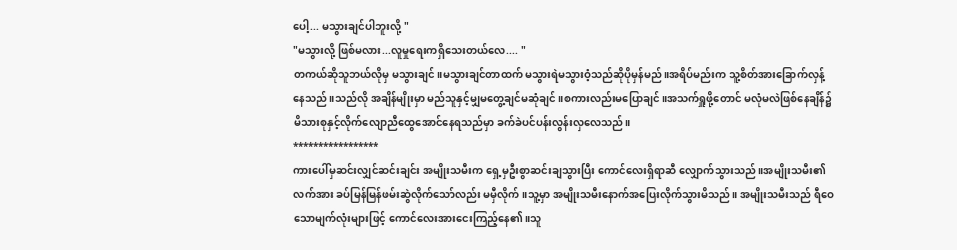ပေါ့... မသွားချင်ပါဘူးလို့ "
"မသွားလို့ ဖြစ်မလား...လူမှုရေးကရှိသေးတယ်လေ.... "
တကယ်ဆိုသူဘယ်လိုမှ မသွားချင်။မသွားချင်တာထက် မသွားရဲမသွားဝံ့သည်ဆိုပိုမှန်မည်။အရိပ်မည်းက သူ့စိတ်အားခြောက်လှန့်နေသည်။သည်လို အချိန်မျိုးမှာ မည်သူနှင့်မျှမတွေ့ချင်မဆုံချင်။စကားလည်းမပြောချင်။အသက်ရှူဖို့တောင် မလုံမလဲဖြစ်နေချိန်၌ မိသားစုနှင့်လိုက်လျောညီထွေအောင်နေရသည်မှာ ခက်ခဲပင်ပန်းလွန်းလှလေသည်။
*****************
ကားပေါ်မှဆင်းလျှင်ဆင်းချင်း အမျိုးသမီးက ရှေ့မှဦးစွာဆင်းချသွားပြီး ကောင်လေးရှိရာဆီ လျှောက်သွားသည် ။အမျိုးသမီး၏လက်အား ခပ်မြန်မြန်ဖမ်းဆွဲလိုက်သော်လည်း မမှီလိုက်။သူ့မှာ အမျိုးသမီးနောက်အပြေးလိုက်သွားမိသည်။ အမျိုးသမီးသည် ရီဝေသောမျက်လုံးများဖြင့် ကောင်လေးအားငေးကြည့်နေ၏။သူ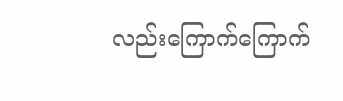လည်းကြောက်ကြောက်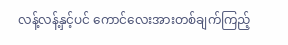လန့်လန့်နှင့်ပင် ကောင်လေးအားတစ်ချက်ကြည့်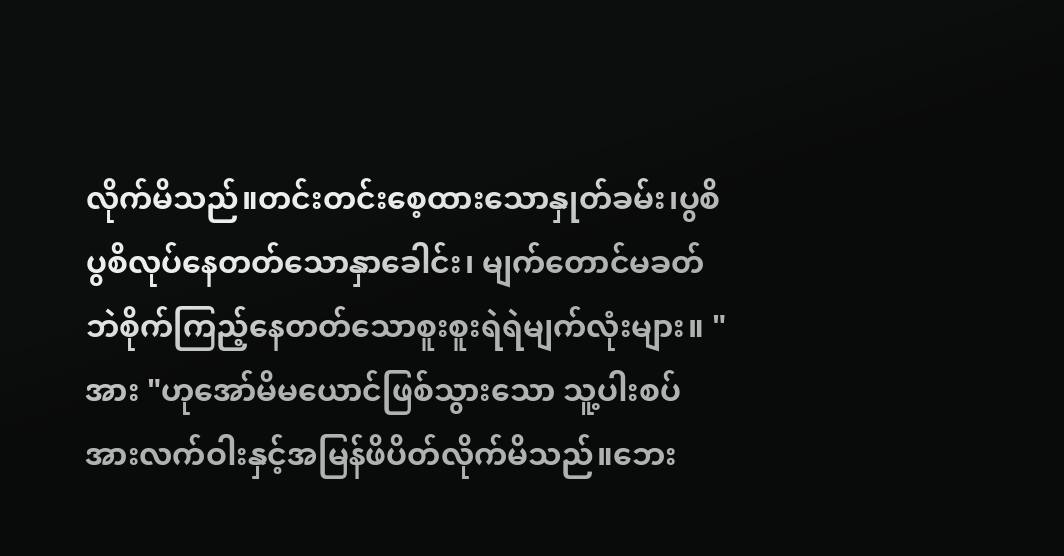လိုက်မိသည်။တင်းတင်းစေ့ထားသောနှုတ်ခမ်း၊ပွစိပွစိလုပ်နေတတ်သောနှာခေါင်း၊ မျက်တောင်မခတ်ဘဲစိုက်ကြည့်နေတတ်သောစူးစူးရဲရဲမျက်လုံးများ။ "အား "ဟုအော်မိမယောင်ဖြစ်သွားသော သူ့ပါးစပ်အားလက်ဝါးနှင့်အမြန်ဖိပိတ်လိုက်မိသည်။ဘေး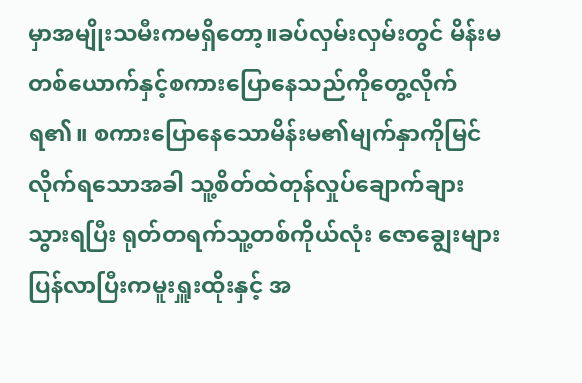မှာအမျိုးသမီးကမရှိတော့။ခပ်လှမ်းလှမ်းတွင် မိန်းမတစ်ယောက်နှင့်စကားပြောနေသည်ကိုတွေ့လိုက်ရ၏။ စကားပြောနေသောမိန်းမ၏မျက်နှာကိုမြင်လိုက်ရသောအခါ သူ့စိတ်ထဲတုန်လှုပ်ချောက်ချားသွားရပြီး ရုတ်တရက်သူ့တစ်ကိုယ်လုံး ဇောချွေးများပြန်လာပြီးကမူးရှူးထိုးနှင့် အ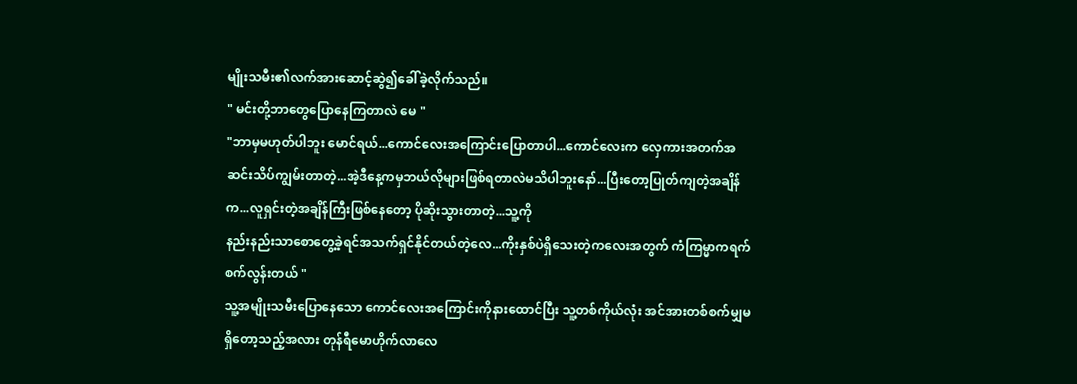မျိုးသမီး၏လက်အားဆောင့်ဆွဲ၍ခေါ်ခဲ့လိုက်သည်။
" မင်းတို့ဘာတွေပြောနေကြတာလဲ မေ "
"ဘာမှမဟုတ်ပါဘူး မောင်ရယ်...ကောင်လေးအကြောင်းပြောတာပါ...ကောင်လေးက လှေကားအတက်အဆင်းသိပ်ကျွမ်းတာတဲ့...အဲ့ဒီနေ့ကမှဘယ်လိုများဖြစ်ရတာလဲမသိပါဘူးနော်...ပြီးတော့ပြုတ်ကျတဲ့အချိန်က...လူရှင်းတဲ့အချိန်ကြီးဖြစ်နေတော့ ပိုဆိုးသွားတာတဲ့...သူ့ကို
နည်းနည်းသာစောတွေ့ခဲ့ရင်အသက်ရှင်နိုင်တယ်တဲ့လေ...ကိုးနှစ်ပဲရှိသေးတဲ့ကလေးအတွက် ကံကြမ္မာကရက်စက်လွန်းတယ် "
သူ့အမျိုးသမီးပြောနေသော ကောင်လေးအကြောင်းကိုနားထောင်ပြီး သူ့တစ်ကိုယ်လုံး အင်အားတစ်စက်မျှမရှိတော့သည့်အလား တုန်ရီမောဟိုက်လာလေ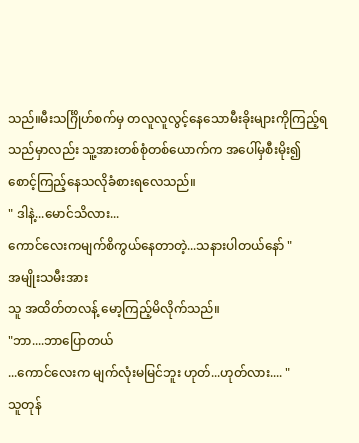သည်။မီးသင်္ဂြိုဟ်စက်မှ တလူလူလွင့်နေသောမီးခိုးများကိုကြည့်ရသည်မှာလည်း သူ့အားတစ်စုံတစ်ယောက်က အပေါ်မှစီးမိုး၍ စောင့်ကြည့်နေသလိုခံစားရလေသည်။
" ဒါနဲ့...မောင်သိလား...
ကောင်လေးကမျက်စိကွယ်နေတာတဲ့...သနားပါတယ်နော် "
အမျိုးသမီးအား
သူ အထိတ်တလန့် မော့ကြည့်မိလိုက်သည်။
"ဘာ....ဘာပြောတယ်
...ကောင်လေးက မျက်လုံးမမြင်ဘူး ဟုတ်...ဟုတ်လား.... "
သူတုန်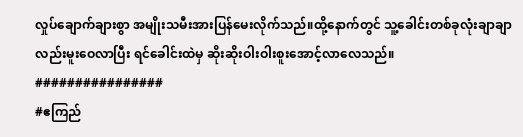လှုပ်ချောက်ချားစွာ အမျိုးသမီးအားပြန်မေးလိုက်သည်။ထို့နောက်တွင် သူ့ခေါင်းတစ်ခုလုံးချာချာလည်းမူးဝေလာပြီး ရင်ခေါင်းထဲမှ ဆိုးဆိုးဝါးဝါးစူးအောင့်လာလေသည်။
################
#ဧကြည်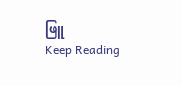ဖြူ
Keep Reading